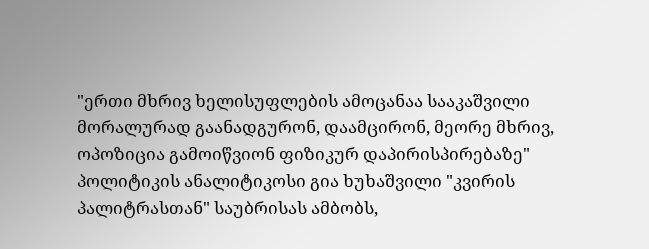"ერთი მხრივ ხელისუფლების ამოცანაა სააკაშვილი მორალურად გაანადგურონ, დაამცირონ, მეორე მხრივ, ოპოზიცია გამოიწვიონ ფიზიკურ დაპირისპირებაზე"
პოლიტიკის ანალიტიკოსი გია ხუხაშვილი "კვირის პალიტრასთან" საუბრისას ამბობს,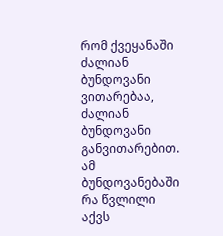რომ ქვეყანაში ძალიან ბუნდოვანი ვითარებაა, ძალიან ბუნდოვანი განვითარებით. ამ ბუნდოვანებაში რა წვლილი აქვს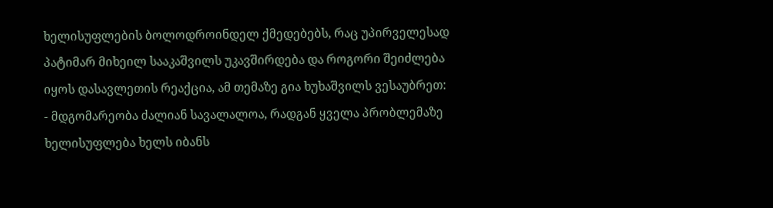ხელისუფლების ბოლოდროინდელ ქმედებებს, რაც უპირველესად პატიმარ მიხეილ სააკაშვილს უკავშირდება და როგორი შეიძლება იყოს დასავლეთის რეაქცია, ამ თემაზე გია ხუხაშვილს ვესაუბრეთ:
- მდგომარეობა ძალიან სავალალოა, რადგან ყველა პრობლემაზე ხელისუფლება ხელს იბანს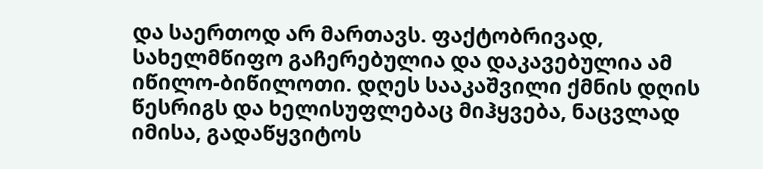და საერთოდ არ მართავს. ფაქტობრივად, სახელმწიფო გაჩერებულია და დაკავებულია ამ იწილო-ბიწილოთი. დღეს სააკაშვილი ქმნის დღის წესრიგს და ხელისუფლებაც მიჰყვება, ნაცვლად იმისა, გადაწყვიტოს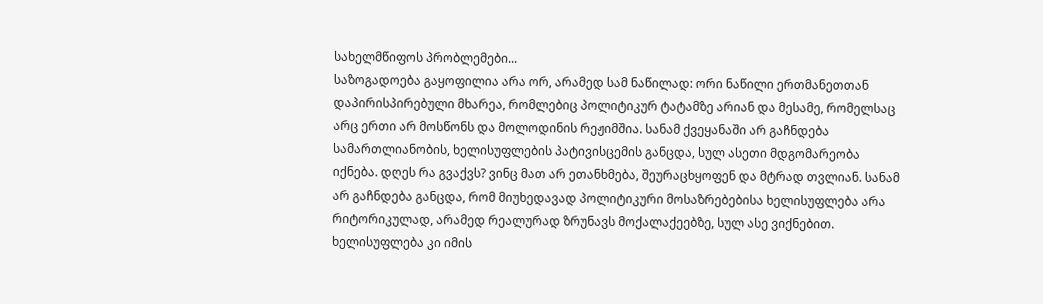სახელმწიფოს პრობლემები...
საზოგადოება გაყოფილია არა ორ, არამედ სამ ნაწილად: ორი ნაწილი ერთმანეთთან დაპირისპირებული მხარეა, რომლებიც პოლიტიკურ ტატამზე არიან და მესამე, რომელსაც არც ერთი არ მოსწონს და მოლოდინის რეჟიმშია. სანამ ქვეყანაში არ გაჩნდება სამართლიანობის, ხელისუფლების პატივისცემის განცდა, სულ ასეთი მდგომარეობა იქნება. დღეს რა გვაქვს? ვინც მათ არ ეთანხმება, შეურაცხყოფენ და მტრად თვლიან. სანამ არ გაჩნდება განცდა, რომ მიუხედავად პოლიტიკური მოსაზრებებისა ხელისუფლება არა რიტორიკულად, არამედ რეალურად ზრუნავს მოქალაქეებზე, სულ ასე ვიქნებით. ხელისუფლება კი იმის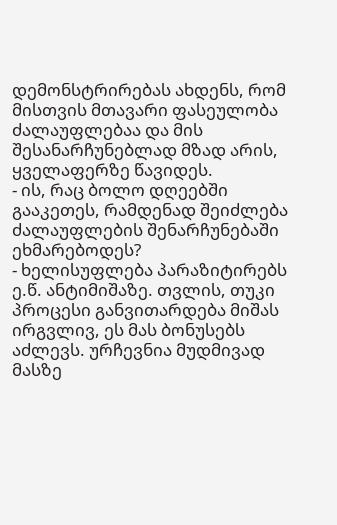დემონსტრირებას ახდენს, რომ მისთვის მთავარი ფასეულობა ძალაუფლებაა და მის შესანარჩუნებლად მზად არის, ყველაფერზე წავიდეს.
- ის, რაც ბოლო დღეებში გააკეთეს, რამდენად შეიძლება ძალაუფლების შენარჩუნებაში ეხმარებოდეს?
- ხელისუფლება პარაზიტირებს ე.წ. ანტიმიშაზე. თვლის, თუკი პროცესი განვითარდება მიშას ირგვლივ, ეს მას ბონუსებს აძლევს. ურჩევნია მუდმივად მასზე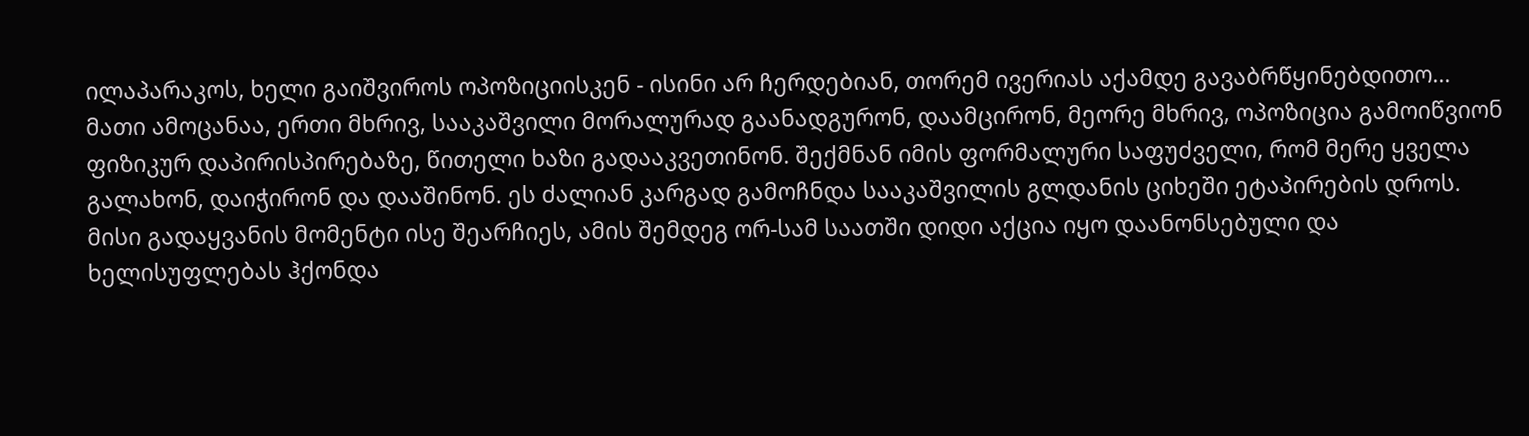ილაპარაკოს, ხელი გაიშვიროს ოპოზიციისკენ - ისინი არ ჩერდებიან, თორემ ივერიას აქამდე გავაბრწყინებდითო... მათი ამოცანაა, ერთი მხრივ, სააკაშვილი მორალურად გაანადგურონ, დაამცირონ, მეორე მხრივ, ოპოზიცია გამოიწვიონ ფიზიკურ დაპირისპირებაზე, წითელი ხაზი გადააკვეთინონ. შექმნან იმის ფორმალური საფუძველი, რომ მერე ყველა გალახონ, დაიჭირონ და დააშინონ. ეს ძალიან კარგად გამოჩნდა სააკაშვილის გლდანის ციხეში ეტაპირების დროს. მისი გადაყვანის მომენტი ისე შეარჩიეს, ამის შემდეგ ორ-სამ საათში დიდი აქცია იყო დაანონსებული და ხელისუფლებას ჰქონდა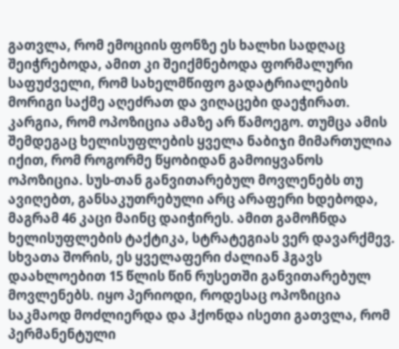გათვლა, რომ ემოციის ფონზე ეს ხალხი სადღაც შეიჭრებოდა, ამით კი შეიქმნებოდა ფორმალური საფუძველი, რომ სახელმწიფო გადატრიალების მორიგი საქმე აღეძრათ და ვიღაცები დაეჭირათ. კარგია, რომ ოპოზიცია ამაზე არ წამოეგო. თუმცა ამის შემდეგაც ხელისუფლების ყველა ნაბიჯი მიმართულია იქით, რომ როგორმე წყობიდან გამოიყვანოს ოპოზიცია. სუს-თან განვითარებულ მოვლენებს თუ ავიღებთ, განსაკუთრებული არც არაფერი ხდებოდა, მაგრამ 46 კაცი მაინც დაიჭირეს. ამით გამოჩნდა ხელისუფლების ტაქტიკა, სტრატეგიას ვერ დავარქმევ. სხვათა შორის, ეს ყველაფერი ძალიან ჰგავს დაახლოებით 15 წლის წინ რუსეთში განვითარებულ მოვლენებს. იყო პერიოდი, როდესაც ოპოზიცია საკმაოდ მოძლიერდა და ჰქონდა ისეთი გათვლა, რომ პერმანენტული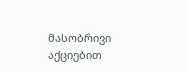მასობრივი აქციებით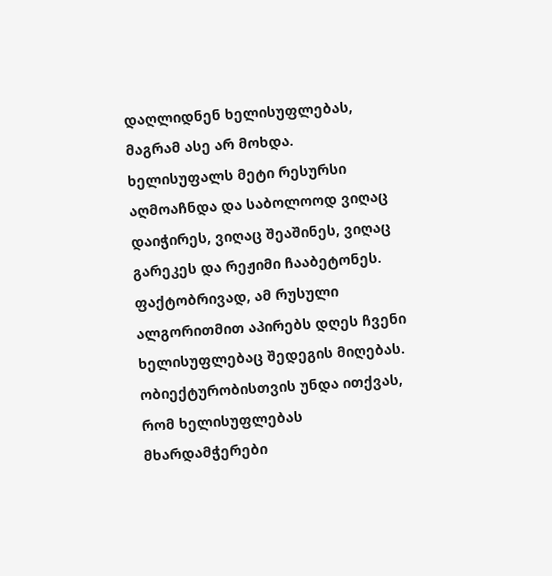დაღლიდნენ ხელისუფლებას, მაგრამ ასე არ მოხდა. ხელისუფალს მეტი რესურსი აღმოაჩნდა და საბოლოოდ ვიღაც დაიჭირეს, ვიღაც შეაშინეს, ვიღაც გარეკეს და რეჟიმი ჩააბეტონეს. ფაქტობრივად, ამ რუსული ალგორითმით აპირებს დღეს ჩვენი ხელისუფლებაც შედეგის მიღებას. ობიექტურობისთვის უნდა ითქვას, რომ ხელისუფლებას მხარდამჭერები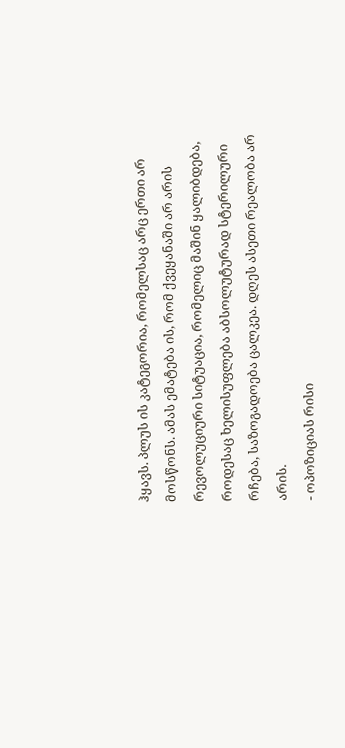ჰყავს. პლუს ის კატეგორია, რომელსაც არც ერთი არ მოსწონს. ამას ემატება ის, რომ ქვეყანაში არ არის რევოლუციური სიტუაცია, რომელიც მაშინ ყალიბდება, როდესაც ხელისუფლება აბსოლუტურად სტერილური რჩება, საზოგადოება ცალკეა. დღეს ასეთი რეალობა არ არის.
- ოპოზიციას რისი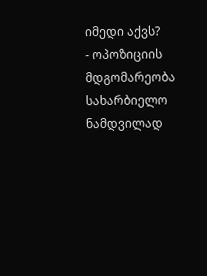იმედი აქვს?
- ოპოზიციის მდგომარეობა სახარბიელო ნამდვილად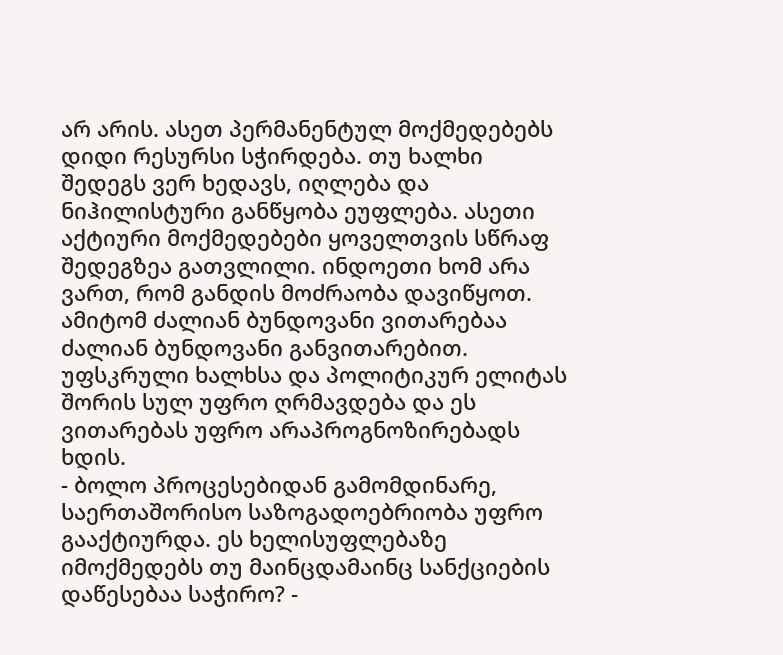არ არის. ასეთ პერმანენტულ მოქმედებებს დიდი რესურსი სჭირდება. თუ ხალხი შედეგს ვერ ხედავს, იღლება და ნიჰილისტური განწყობა ეუფლება. ასეთი აქტიური მოქმედებები ყოველთვის სწრაფ შედეგზეა გათვლილი. ინდოეთი ხომ არა ვართ, რომ განდის მოძრაობა დავიწყოთ. ამიტომ ძალიან ბუნდოვანი ვითარებაა ძალიან ბუნდოვანი განვითარებით. უფსკრული ხალხსა და პოლიტიკურ ელიტას შორის სულ უფრო ღრმავდება და ეს ვითარებას უფრო არაპროგნოზირებადს ხდის.
- ბოლო პროცესებიდან გამომდინარე, საერთაშორისო საზოგადოებრიობა უფრო გააქტიურდა. ეს ხელისუფლებაზე იმოქმედებს თუ მაინცდამაინც სანქციების დაწესებაა საჭირო? -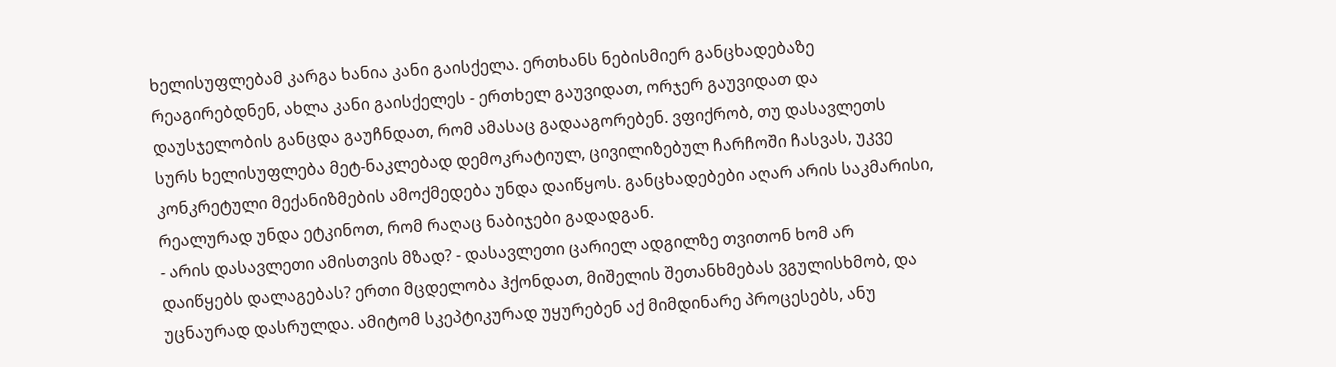ხელისუფლებამ კარგა ხანია კანი გაისქელა. ერთხანს ნებისმიერ განცხადებაზე რეაგირებდნენ, ახლა კანი გაისქელეს - ერთხელ გაუვიდათ, ორჯერ გაუვიდათ და დაუსჯელობის განცდა გაუჩნდათ, რომ ამასაც გადააგორებენ. ვფიქრობ, თუ დასავლეთს სურს ხელისუფლება მეტ-ნაკლებად დემოკრატიულ, ცივილიზებულ ჩარჩოში ჩასვას, უკვე კონკრეტული მექანიზმების ამოქმედება უნდა დაიწყოს. განცხადებები აღარ არის საკმარისი, რეალურად უნდა ეტკინოთ, რომ რაღაც ნაბიჯები გადადგან.
- არის დასავლეთი ამისთვის მზად? - დასავლეთი ცარიელ ადგილზე თვითონ ხომ არ დაიწყებს დალაგებას? ერთი მცდელობა ჰქონდათ, მიშელის შეთანხმებას ვგულისხმობ, და უცნაურად დასრულდა. ამიტომ სკეპტიკურად უყურებენ აქ მიმდინარე პროცესებს, ანუ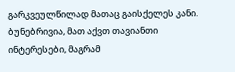გარკვეულწილად მათაც გაისქელეს კანი. ბუნებრივია, მათ აქვთ თავიანთი ინტერესები, მაგრამ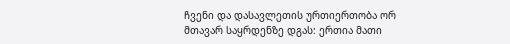ჩვენი და დასავლეთის ურთიერთობა ორ მთავარ საყრდენზე დგას: ერთია მათი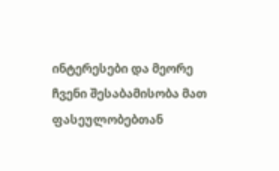ინტერესები და მეორე ჩვენი შესაბამისობა მათ ფასეულობებთან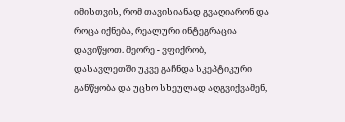იმისთვის, რომ თავისიანად გვაღიარონ და როცა იქნება, რეალური ინტეგრაცია დავიწყოთ. მეორე - ვფიქრობ, დასავლეთში უკვე გაჩნდა სკეპტიკური განწყობა და უცხო სხეულად აღგვიქვამენ,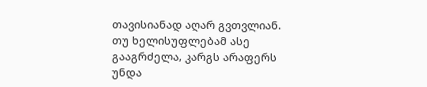თავისიანად აღარ გვთვლიან. თუ ხელისუფლებამ ასე გააგრძელა, კარგს არაფერს უნდა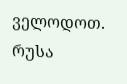ველოდოთ.
რუსა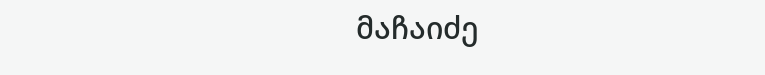მაჩაიძე